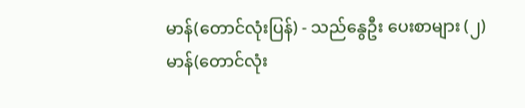မာန်(တောင်လုံးပြန်) - သည်နွေဦး ပေးစာများ (၂)
မာန်(တောင်လုံး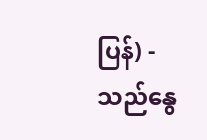ပြန်) - သည်နွေ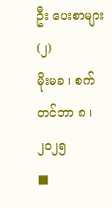ဦး ပေးစာများ (၂)
မိုးမခ ၊ စက်တင်ဘာ ၈ ၊ ၂၀၂၅
■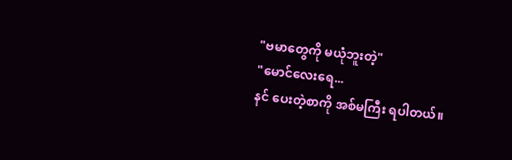"ဗမာတွေကို မယုံဘူးတဲ့"
"မောင်လေးရေ...
နင် ပေးတဲ့စာကို အစ်မကြီး ရပါတယ်။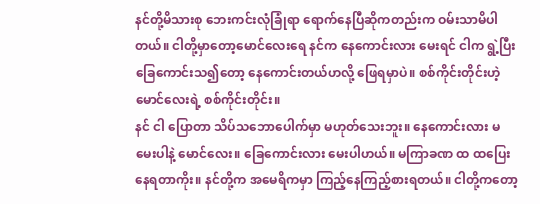နင်တို့မိသားစု ဘေးကင်းလုံခြုံရာ ရောက်နေပြီဆိုကတည်းက ဝမ်းသာမိပါတယ်။ ငါတို့မှာတော့မောင်လေးရေ နင်က နေကောင်းလား မေးရင် ငါက ရွဲ့ပြီး ခြေကောင်းသ၍တော့ နေကောင်းတယ်ဟလို့ ဖြေရမှာပဲ။ စစ်ကိုင်းတိုင်းဟဲ့ မောင်လေးရဲ့ စစ်ကိုင်းတိုင်း။
နင် ငါ ပြောတာ သိပ်သဘောပေါက်မှာ မဟုတ်သေးဘူး။ နေကောင်းလား မမေးပါနဲ့ မောင်လေး။ ခြေကောင်းလား မေးပါဟယ်။ မကြာခဏ ထ ထပြေးနေရတာကိုး။ နင်တို့က အမေရိကမှာ ကြည့်နေကြည့်စားရတယ်။ ငါတို့ကတော့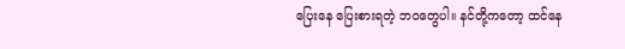ပြေးနေ ပြေးစားရတဲ့ ဘဝတွေပါ။ နင်တို့ကတော့ ထင်နေ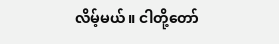လိမ့်မယ်။ ငါတို့တော်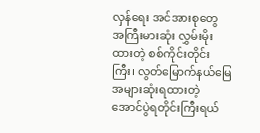လှန်ရေး အင်အားစုတွေ အကြီးမားဆုံး လွှမ်းမိုးထားတဲ့ စစ်ကိုင်းတိုင်းကြီး၊ လွတ်မြောက်နယ်မြေ အများဆုံးရထားတဲ့ အောင်ပွဲရတိုင်းကြီးရယ်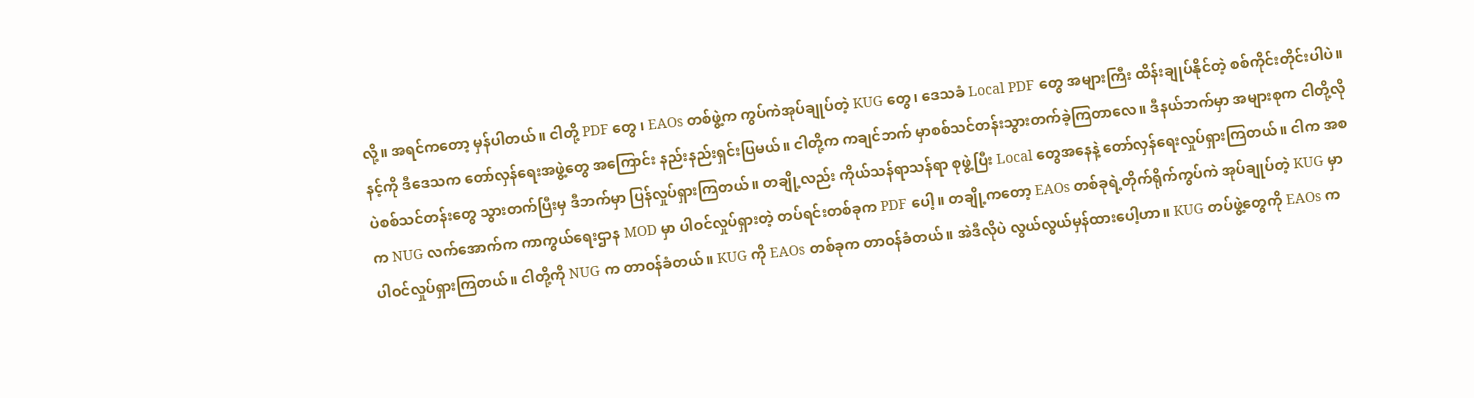လို့။ အရင်ကတော့ မှန်ပါတယ်။ ငါတို့ PDF တွေ ၊ EAOs တစ်ဖွဲ့က ကွပ်ကဲအုပ်ချုပ်တဲ့ KUG တွေ၊ ဒေသခံ Local PDF တွေ အများကြီး ထိန်းချုပ်နိုင်တဲ့ စစ်ကိုင်းတိုင်းပါပဲ။
နင့်ကို ဒီဒေသက တော်လှန်ရေးအဖွဲ့တွေ အကြောင်း နည်းနည်းရှင်းပြမယ်။ ငါတို့က ကချင်ဘက် မှာစစ်သင်တန်းသွားတက်ခဲ့ကြတာလေ။ ဒီနယ်ဘက်မှာ အများစုက ငါတို့လိုပဲစစ်သင်တန်းတွေ သွားတက်ပြီးမှ ဒီဘက်မှာ ပြန်လှုပ်ရှားကြတယ်။ တချို့လည်း ကိုယ်သန်ရာသန်ရာ စုဖွဲ့ပြီး Local တွေအနေနဲ့ တော်လှန်ရေးလှုပ်ရှားကြတယ်။ ငါက အစက NUG လက်အောက်က ကာကွယ်ရေးဌာန MOD မှာ ပါဝင်လှုပ်ရှားတဲ့ တပ်ရင်းတစ်ခုက PDF ပေါ့။ တချို့ကတော့ EAOs တစ်ခုရဲ့တိုက်ရိုက်ကွပ်ကဲ အုပ်ချုပ်တဲ့ KUG မှာ ပါဝင်လှုပ်ရှားကြတယ်။ ငါတို့ကို NUG က တာဝန်ခံတယ်။ KUG ကို EAOs တစ်ခုက တာဝန်ခံတယ်။ အဲဒီလိုပဲ လွယ်လွယ်မှန်ထားပေါ့ဟာ။ KUG တပ်ဖွဲ့တွေကို EAOs က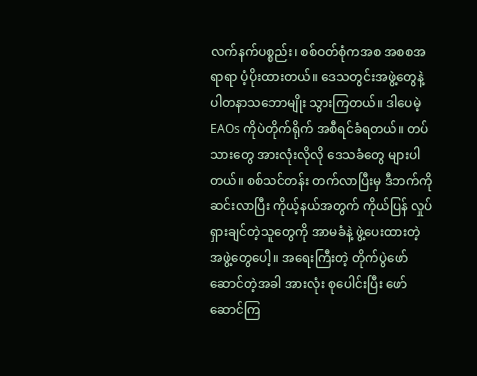လက်နက်ပစ္စည်း၊ စစ်ဝတ်စုံကအစ အစစအရာရာ ပံ့ပိုးထားတယ်။ ဒေသတွင်းအဖွဲ့တွေနဲ့ ပါတနာသဘောမျိုး သွားကြတယ်။ ဒါပေမဲ့ EAOs ကိုပဲတိုက်ရိုက် အစီရင်ခံရတယ်။ တပ်သားတွေ အားလုံးလိုလို ဒေသခံတွေ များပါတယ်။ စစ်သင်တန်း တက်လာပြီးမှ ဒီဘက်ကို ဆင်းလာပြီး ကိုယ့်နယ်အတွက် ကိုယ်ပြန် လှုပ်ရှားချင်တဲ့သူတွေကို အာမခံနဲ့ ဖွဲ့ပေးထားတဲ့ အဖွဲ့တွေပေါ့။ အရေးကြီးတဲ့ တိုက်ပွဲဖော်ဆောင်တဲ့အခါ အားလုံး စုပေါင်းပြီး ဖော်ဆောင်ကြ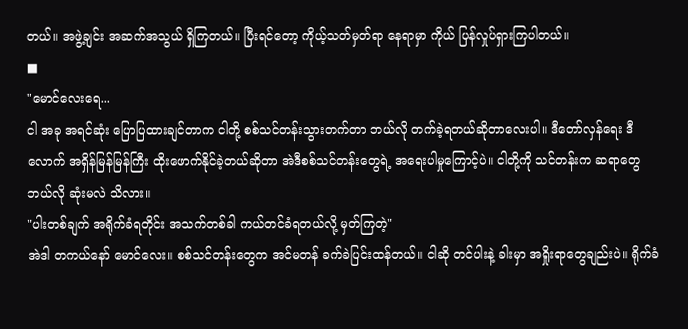တယ်။ အဖွဲ့ချင်း အဆက်အသွယ် ရှိကြတယ်။ ပြီးရင်တော့ ကိုယ့်သတ်မှတ်ရာ နေရာမှာ ကိုယ် ပြန်လှုပ်ရှားကြပါတယ်။
■
"မောင်လေးရေ...
ငါ အခု အရင်ဆုံး ပြောပြထားချင်တာက ငါတို့ စစ်သင်တန်းသွားတက်တာ ဘယ်လို တက်ခဲ့ရတယ်ဆိုတာလေးပါ။ ဒီတော်လှန်ရေး ဒီလောက် အရှိန်မြန်မြန်ကြီး ထိုးဖောက်နိုင်ခဲ့တယ်ဆိုတာ အဲဒီစစ်သင်တန်းတွေရဲ့ အရေးပါမှုကြောင့်ပဲ။ ငါတို့ကို သင်တန်းက ဆရာတွေ ဘယ်လို ဆုံးမလဲ သိလား။
"ပါးတစ်ချက် အရိုက်ခံရတိုင်း အသက်တစ်ခါ ကယ်တင်ခံရတယ်လို့ မှတ်ကြတဲ့"
အဲဒါ တကယ်နော် မောင်လေး။ စစ်သင်တန်းတွေက အင်မတန် ခက်ခဲပြင်းထန်တယ်။ ငါဆို တင်ပါးနဲ့ ခါးမှာ အရှိုးရာတွေချည်းပဲ။ ရိုက်ခံ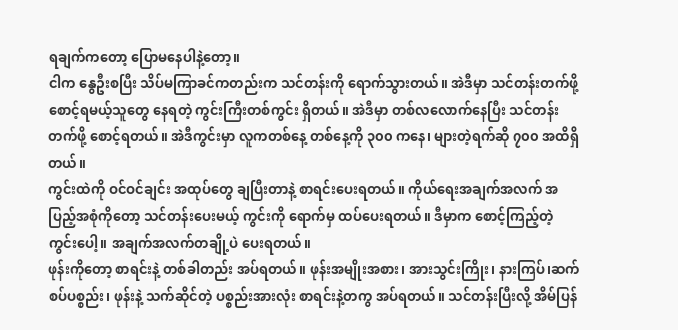ရချက်ကတော့ ပြောမနေပါနဲ့တော့။
ငါက နွေဦးစပြီး သိပ်မကြာခင်ကတည်းက သင်တန်းကို ရောက်သွားတယ်။ အဲဒီမှာ သင်တန်းတက်ဖို့ စောင့်ရမယ့်သူတွေ နေရတဲ့ ကွင်းကြီးတစ်ကွင်း ရှိတယ်။ အဲဒီမှာ တစ်လလောက်နေပြီး သင်တန်းတက်ဖို့ စောင့်ရတယ်။ အဲဒီကွင်းမှာ လူကတစ်နေ့ တစ်နေ့ကို ၃၀၀ ကနေ၊ များတဲ့ရက်ဆို ၇၀၀ အထိရှိတယ်။
ကွင်းထဲကို ဝင်ဝင်ချင်း အထုပ်တွေ ချပြီးတာနဲ့ စာရင်းပေးရတယ်။ ကိုယ်ရေးအချက်အလက် အပြည့်အစုံကိုတော့ သင်တန်းပေးမယ့် ကွင်းကို ရောက်မှ ထပ်ပေးရတယ်။ ဒီမှာက စောင့်ကြည့်တဲ့ ကွင်းပေါ့။ အချက်အလက်တချို့ပဲ ပေးရတယ်။
ဖုန်းကိုတော့ စာရင်းနဲ့ တစ်ခါတည်း အပ်ရတယ်။ ဖုန်းအမျိုးအစား၊ အားသွင်းကြိုး၊ နားကြပ်၊ဆက်စပ်ပစ္စည်း၊ ဖုန်းနဲ့ သက်ဆိုင်တဲ့ ပစ္စည်းအားလုံး စာရင်းနဲ့တကွ အပ်ရတယ်။ သင်တန်းပြီးလို့ အိမ်ပြန်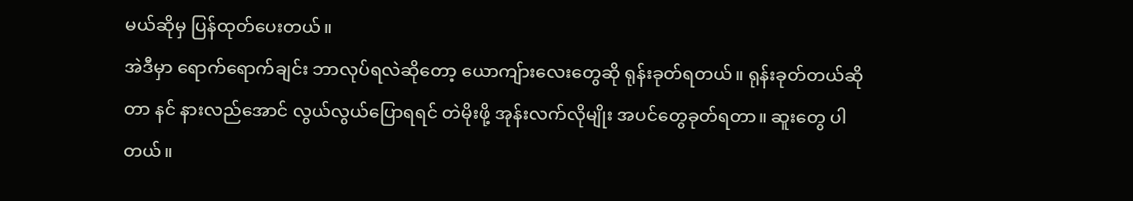မယ်ဆိုမှ ပြန်ထုတ်ပေးတယ်။
အဲဒီမှာ ရောက်ရောက်ချင်း ဘာလုပ်ရလဲဆိုတော့ ယောကျ်ားလေးတွေဆို ရုန်းခုတ်ရတယ်။ ရုန်းခုတ်တယ်ဆိုတာ နင် နားလည်အောင် လွယ်လွယ်ပြောရရင် တဲမိုးဖို့ အုန်းလက်လိုမျိုး အပင်တွေခုတ်ရတာ။ ဆူးတွေ ပါတယ်။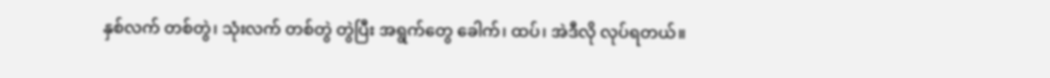နှစ်လက် တစ်တွဲ၊ သုံးလက် တစ်တွဲ တွဲပြီး အရွက်တွေ ခေါက်၊ ထပ်၊ အဲဒီလို လုပ်ရတယ်။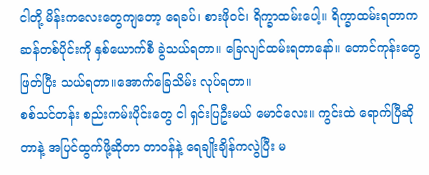ငါတို့ မိန်းကလေးတွေကျတော့ ရေခပ်၊ စားဖိုဝင်၊ ရိက္ခာထမ်းပေါ့။ ရိက္ခာထမ်းရတာက ဆန်တစ်ပိုင်းကို နှစ်ယောက်စီ ခွဲသယ်ရတာ။ ခြေလျင်ထမ်းရတာနော်။ တောင်ကုန်းတွေ ဖြတ်ပြီး သယ်ရတာ။အောက်ခြေသိမ်း လုပ်ရတာ။
စစ်သင်တန်း စည်းကမ်းပိုင်းတွေ ငါ ရှင်းပြဦးမယ် မောင်လေး။ ကွင်းထဲ ရောက်ပြီဆိုတာနဲ့ အပြင်ထွက်ဖို့ဆိုတာ တာဝန်နဲ့ ရေချိုးချိန်ကလွဲပြီး မ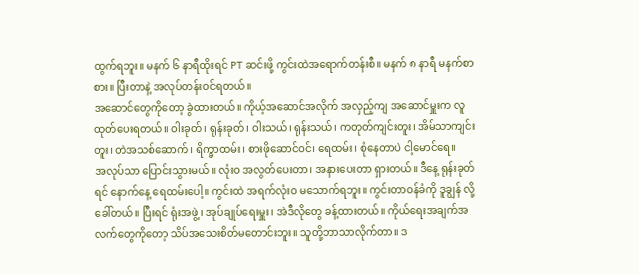ထွက်ရဘူး။ မနက် ၆ နာရီထိုးရင် PT ဆင်းဖို့ ကွင်းထဲအရောက်တန်းစီ။ မနက် ၈ နာရီ မနက်စာစား။ ပြီးတာနဲ့ အလုပ်တန်းဝင်ရတယ်။
အဆောင်တွေကိုတော့ ခွဲထားတယ်။ ကိုယ့်အဆောင်အလိုက် အလှည့်ကျ အဆောင်မှူးက လူထုတ်ပေးရတယ်။ ဝါးခုတ်၊ ရုန်းခုတ်၊ ဝါးသယ်၊ ရုန်းသယ်၊ ကတုတ်ကျင်းတူး၊ အိမ်သာကျင်းတူး၊ တဲအသစ်ဆောက်၊ ရိက္ခာထမ်း၊ စားဖိုဆောင်ဝင်၊ ရေထမ်း၊ စုံနေတာပဲ ငါ့မောင်ရေ။
အလုပ်သာ ပြောင်းသွားမယ်။ လုံးဝ အလွတ်ပေးတာ၊ အနားပေးတာ ရှားတယ်။ ဒီနေ့ ရုန်းခုတ်ရင် နောက်နေ့ ရေထမ်းပေါ့။ ကွင်းထဲ အရက်လုံးဝ မသောက်ရဘူး။ ကွင်းတာဝန်ခံကို ဒူချွန် လို့ခေါ်တယ်။ ပြီးရင် ရုံးအဖွဲ့၊ အုပ်ချုပ်ရေးမှူး၊ အဲဒီလိုတွေ ခန့်ထားတယ်။ ကိုယ်ရေးအချက်အလက်တွေကိုတော့ သိပ်အသေးစိတ်မတောင်းဘူး။ သူတို့ဘာသာလိုက်တာ။ ဒ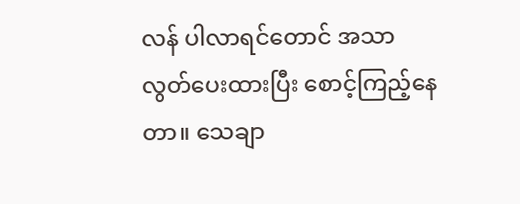လန် ပါလာရင်တောင် အသာလွတ်ပေးထားပြီး စောင့်ကြည့်နေတာ။ သေချာ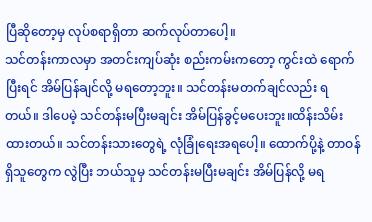ပြီဆိုတော့မှ လုပ်စရာရှိတာ ဆက်လုပ်တာပေါ့။
သင်တန်းကာလမှာ အတင်းကျပ်ဆုံး စည်းကမ်းကတော့ ကွင်းထဲ ရောက်ပြီးရင် အိမ်ပြန်ချင်လို့ မရတော့ဘူး။ သင်တန်းမတက်ချင်လည်း ရတယ်။ ဒါပေမဲ့ သင်တန်းမပြီးမချင်း အိမ်ပြန်ခွင့်မပေးဘူး။ထိန်းသိမ်းထားတယ်။ သင်တန်းသားတွေရဲ့ လုံခြုံရေးအရပေါ့။ ထောက်ပို့နဲ့ တာဝန်ရှိသူတွေက လွဲပြီး ဘယ်သူမှ သင်တန်းမပြီးမချင်း အိမ်ပြန်လို့ မရ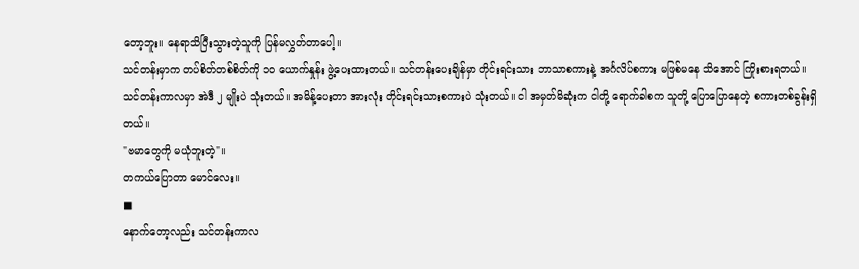တော့ဘူး။ နေရာသိပြီးသွားတဲ့သူကို ပြန်မလွှတ်တာပေါ့။
သင်တန်းမှာက တပ်စိတ်တစ်စိတ်ကို ၁၀ ယောက်နှုန်း ဖွဲ့ပေးထားတယ်။ သင်တန်းပေးချိန်မှာ တိုင်းရင်းသား ဘာသာစကားနဲ့ အင်္ဂလိပ်စကား မဖြစ်မနေ သိအောင် ကြိုးစားရတယ်။ သင်တန်းကာလမှာ အဲဒီ ၂ မျိုးပဲ သုံးတယ်။ အမိန့်ပေးတာ အားလုံး တိုင်းရင်းသားစကားပဲ သုံးတယ်။ ငါ အမှတ်မိဆုံးက ငါတို့ ရောက်ခါစက သူတို့ ပြောပြောနေတဲ့ စကားတစ်ခွန်းရှိတယ်။
"ဗမာတွေကို မယုံဘူးတဲ့"။
တကယ်ပြောတာ မောင်လေး။
■
နောက်တော့လည်း သင်တန်းကာလ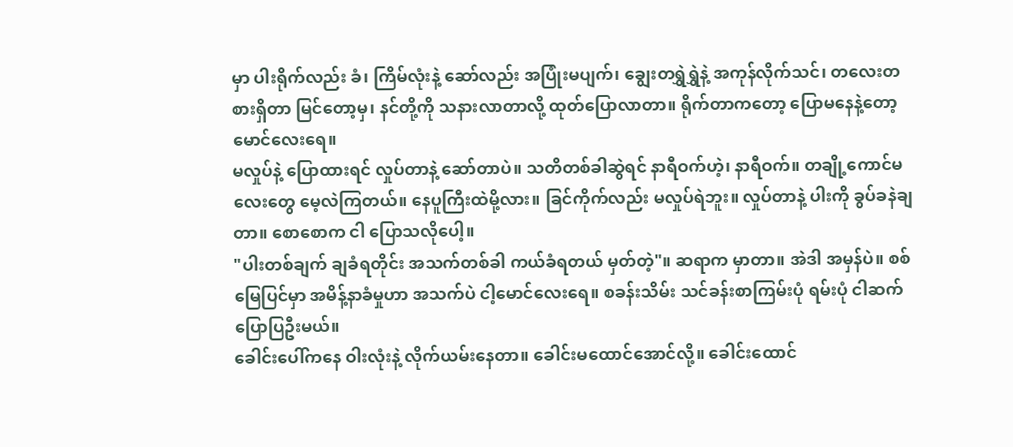မှာ ပါးရိုက်လည်း ခံ၊ ကြိမ်လုံးနဲ့ ဆော်လည်း အပြုံးမပျက်၊ ချွေးတရွှဲရွှဲနဲ့ အကုန်လိုက်သင်၊ တလေးတစားရှိတာ မြင်တော့မှ၊ နင်တို့ကို သနားလာတာလို့ ထုတ်ပြောလာတာ။ ရိုက်တာကတော့ ပြောမနေနဲ့တော့ မောင်လေးရေ။
မလှုပ်နဲ့ ပြောထားရင် လှုပ်တာနဲ့ ဆော်တာပဲ။ သတိတစ်ခါဆွဲရင် နာရီဝက်ဟဲ့၊ နာရီဝက်။ တချို့ကောင်မလေးတွေ မေ့လဲကြတယ်။ နေပူကြီးထဲမို့လား။ ခြင်ကိုက်လည်း မလှုပ်ရဲဘူး။ လှုပ်တာနဲ့ ပါးကို ခွပ်ခနဲချတာ။ စောစောက ငါ ပြောသလိုပေါ့။
"ပါးတစ်ချက် ချခံရတိုင်း အသက်တစ်ခါ ကယ်ခံရတယ် မှတ်တဲ့"။ ဆရာက မှာတာ။ အဲဒါ အမှန်ပဲ။ စစ်မြေပြင်မှာ အမိန့်နာခံမှုဟာ အသက်ပဲ ငါ့မောင်လေးရေ။ စခန်းသိမ်း သင်ခန်းစာကြမ်းပုံ ရမ်းပုံ ငါဆက်ပြောပြဦးမယ်။
ခေါင်းပေါ်ကနေ ဝါးလုံးနဲ့ လိုက်ယမ်းနေတာ။ ခေါင်းမထောင်အောင်လို့။ ခေါင်းထောင်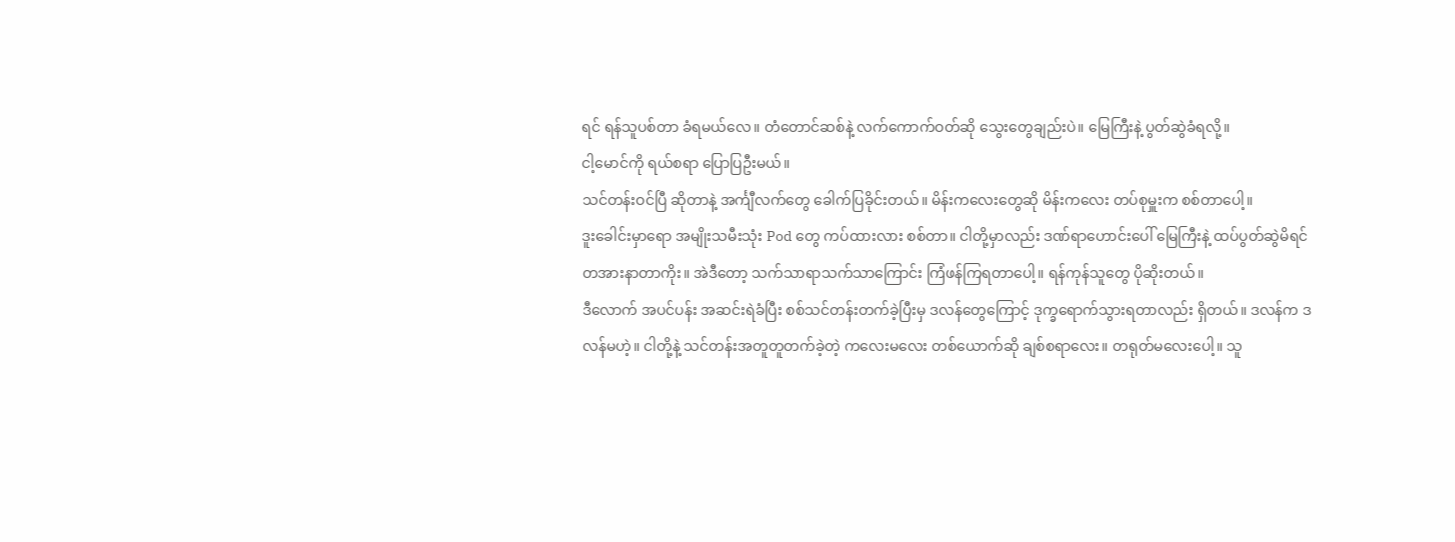ရင် ရန်သူပစ်တာ ခံရမယ်လေ။ တံတောင်ဆစ်နဲ့ လက်ကောက်ဝတ်ဆို သွေးတွေချည်းပဲ။ မြေကြီးနဲ့ ပွတ်ဆွဲခံရလို့။
ငါ့မောင်ကို ရယ်စရာ ပြောပြဦးမယ်။
သင်တန်းဝင်ပြီ ဆိုတာနဲ့ အင်္ကျီလက်တွေ ခေါက်ပြခိုင်းတယ်။ မိန်းကလေးတွေဆို မိန်းကလေး တပ်စုမှူးက စစ်တာပေါ့။
ဒူးခေါင်းမှာရော အမျိုးသမီးသုံး Pod တွေ ကပ်ထားလား စစ်တာ။ ငါတို့မှာလည်း ဒဏ်ရာဟောင်းပေါ် မြေကြီးနဲ့ ထပ်ပွတ်ဆွဲမိရင် တအားနာတာကိုး။ အဲဒီတော့ သက်သာရာသက်သာကြောင်း ကြံဖန်ကြရတာပေါ့။ ရန်ကုန်သူတွေ ပိုဆိုးတယ်။
ဒီလောက် အပင်ပန်း အဆင်းရဲခံပြီး စစ်သင်တန်းတက်ခဲ့ပြီးမှ ဒလန်တွေကြောင့် ဒုက္ခရောက်သွားရတာလည်း ရှိတယ်။ ဒလန်က ဒလန်မဟဲ့။ ငါတို့နဲ့ သင်တန်းအတူတူတက်ခဲ့တဲ့ ကလေးမလေး တစ်ယောက်ဆို ချစ်စရာလေး။ တရုတ်မလေးပေါ့။ သူ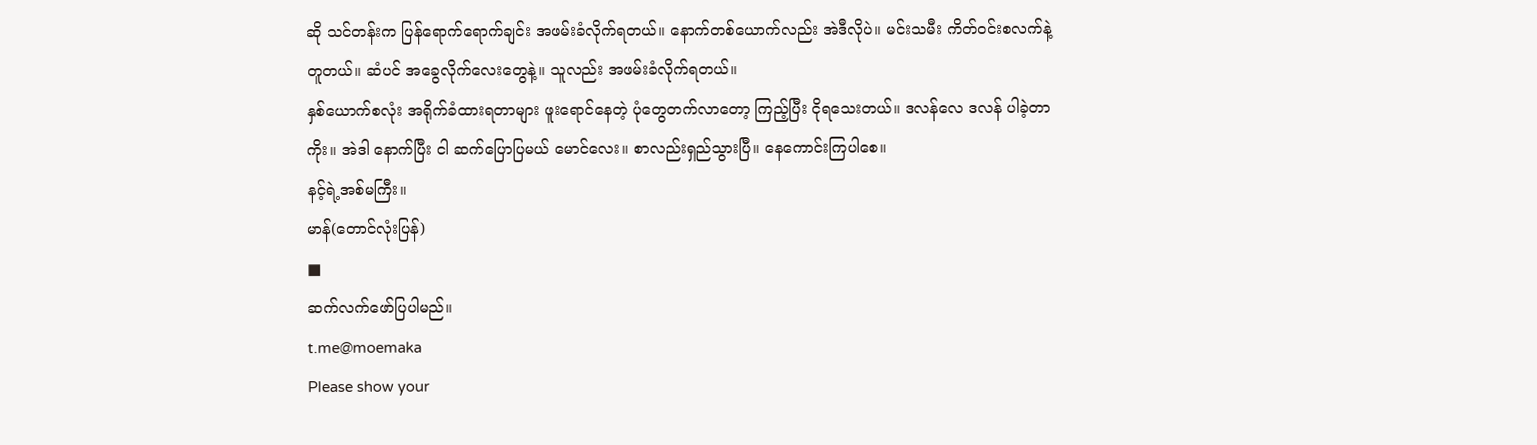ဆို သင်တန်းက ပြန်ရောက်ရောက်ချင်း အဖမ်းခံလိုက်ရတယ်။ နောက်တစ်ယောက်လည်း အဲဒီလိုပဲ။ မင်းသမီး ကိတ်ဝင်းစလက်နဲ့ တူတယ်။ ဆံပင် အခွေလိုက်လေးတွေနဲ့။ သူလည်း အဖမ်းခံလိုက်ရတယ်။
နှစ်ယောက်စလုံး အရိုက်ခံထားရတာများ ဖူးရောင်နေတဲ့ ပုံတွေတက်လာတော့ ကြည့်ပြီး ငိုရသေးတယ်။ ဒလန်လေ ဒလန် ပါခဲ့တာကိုး။ အဲဒါ နောက်ပြီး ငါ ဆက်ပြောပြမယ် မောင်လေး။ စာလည်းရှည်သွားပြီ။ နေကောင်းကြပါစေ။
နင့်ရဲ့အစ်မကြီး။
မာန်(တောင်လုံးပြန်)
■
ဆက်လက်ဖော်ပြပါမည်။
t.me@moemaka
Please show your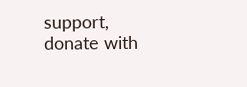support, donate with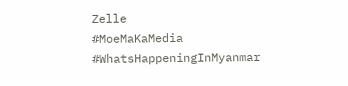Zelle
#MoeMaKaMedia
#WhatsHappeningInMyanmar